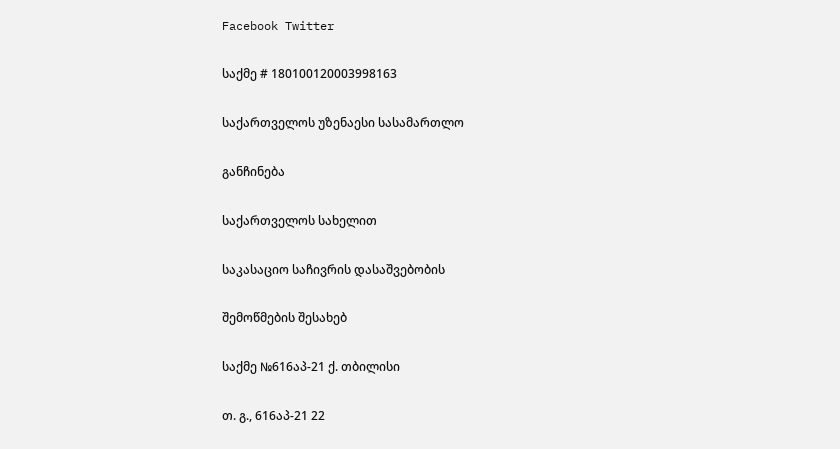Facebook Twitter

საქმე # 180100120003998163

საქართველოს უზენაესი სასამართლო

განჩინება

საქართველოს სახელით

საკასაციო საჩივრის დასაშვებობის

შემოწმების შესახებ

საქმე №616აპ-21 ქ. თბილისი

თ. გ., 616აპ-21 22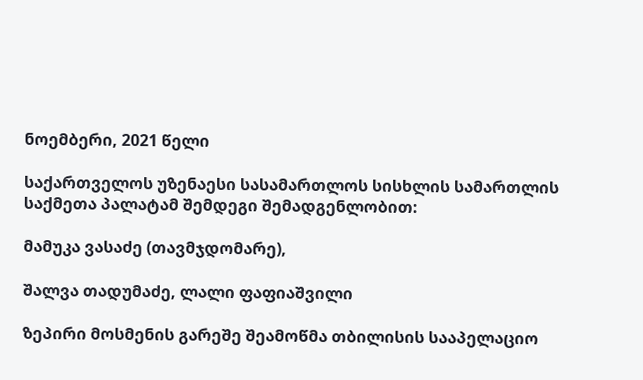ნოემბერი, 2021 წელი

საქართველოს უზენაესი სასამართლოს სისხლის სამართლის საქმეთა პალატამ შემდეგი შემადგენლობით:

მამუკა ვასაძე (თავმჯდომარე),

შალვა თადუმაძე, ლალი ფაფიაშვილი

ზეპირი მოსმენის გარეშე შეამოწმა თბილისის სააპელაციო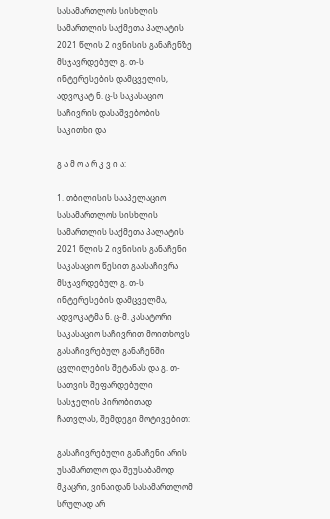სასამართლოს სისხლის სამართლის საქმეთა პალატის 2021 წლის 2 ივნისის განაჩენზე მსჯავრდებულ გ. თ-ს ინტერესების დამცველის, ადვოკატ ნ. ც-ს საკასაციო საჩივრის დასაშვებობის საკითხი და

გ ა მ ო ა რ კ ვ ი ა:

1. თბილისის სააპელაციო სასამართლოს სისხლის სამართლის საქმეთა პალატის 2021 წლის 2 ივნისის განაჩენი საკასაციო წესით გაასაჩივრა მსჯავრდებულ გ. თ-ს ინტერესების დამცველმა, ადვოკატმა ნ. ც-მ. კასატორი საკასაციო საჩივრით მოითხოვს გასაჩივრებულ განაჩენში ცვლილების შეტანას და გ. თ-სათვის შეფარდებული სასჯელის პირობითად ჩათვლას, შემდეგი მოტივებით:

გასაჩივრებული განაჩენი არის უსამართლო და შეუსაბამოდ მკაცრი, ვინაიდან სასამართლომ სრულად არ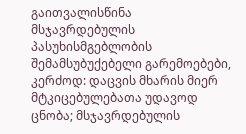გაითვალისწინა მსჯავრდებულის პასუხისმგებლობის შემამსუბუქებელი გარემოებები, კერძოდ: დაცვის მხარის მიერ მტკიცებულებათა უდავოდ ცნობა; მსჯავრდებულის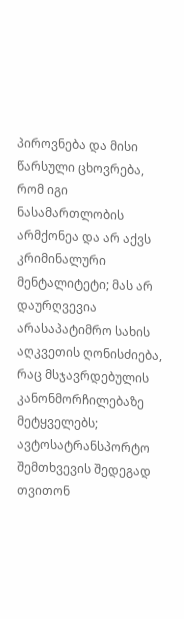პიროვნება და მისი წარსული ცხოვრება, რომ იგი ნასამართლობის არმქონეა და არ აქვს კრიმინალური მენტალიტეტი; მას არ დაურღვევია არასაპატიმრო სახის აღკვეთის ღონისძიება, რაც მსჯავრდებულის კანონმორჩილებაზე მეტყველებს; ავტოსატრანსპორტო შემთხვევის შედეგად თვითონ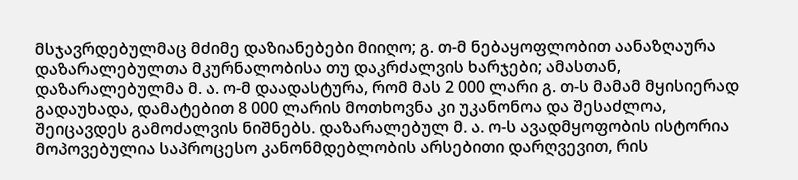მსჯავრდებულმაც მძიმე დაზიანებები მიიღო; გ. თ-მ ნებაყოფლობით აანაზღაურა დაზარალებულთა მკურნალობისა თუ დაკრძალვის ხარჯები; ამასთან, დაზარალებულმა მ. ა. ო-მ დაადასტურა, რომ მას 2 000 ლარი გ. თ-ს მამამ მყისიერად გადაუხადა, დამატებით 8 000 ლარის მოთხოვნა კი უკანონოა და შესაძლოა, შეიცავდეს გამოძალვის ნიშნებს. დაზარალებულ მ. ა. ო-ს ავადმყოფობის ისტორია მოპოვებულია საპროცესო კანონმდებლობის არსებითი დარღვევით, რის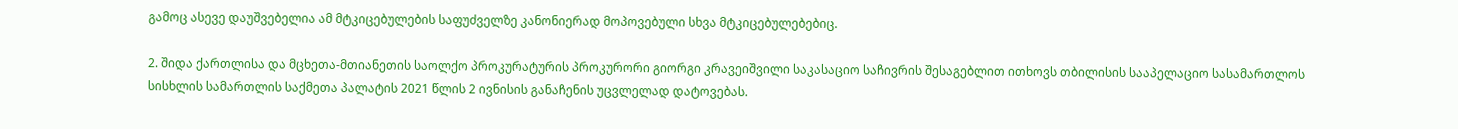გამოც ასევე დაუშვებელია ამ მტკიცებულების საფუძველზე კანონიერად მოპოვებული სხვა მტკიცებულებებიც.

2. შიდა ქართლისა და მცხეთა-მთიანეთის საოლქო პროკურატურის პროკურორი გიორგი კრავეიშვილი საკასაციო საჩივრის შესაგებლით ითხოვს თბილისის სააპელაციო სასამართლოს სისხლის სამართლის საქმეთა პალატის 2021 წლის 2 ივნისის განაჩენის უცვლელად დატოვებას.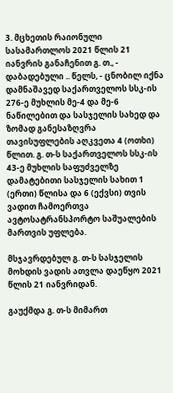3. მცხეთის რაიონული სასამართლოს 2021 წლის 21 იანვრის განაჩენით გ. თ., - დაბადებული .. წელს, - ცნობილ იქნა დამნაშავედ საქართველოს სსკ-ის 276-ე მუხლის მე-4 და მე-6 ნაწილებით და სასჯელის სახედ და ზომად განესაზღვრა თავისუფლების აღკვეთა 4 (ოთხი) წლით. გ. თ-ს საქართველოს სსკ-ის 43-ე მუხლის საფუძველზე დამატებითი სასჯელის სახით 1 (ერთი) წლისა და 6 (ექვსი) თვის ვადით ჩამოერთვა ავტოსატრანსპორტო საშუალების მართვის უფლება.

მსჯავრდებულ გ. თ-ს სასჯელის მოხდის ვადის ათვლა დაეწყო 2021 წლის 21 იანვრიდან.

გაუქმდა გ. თ-ს მიმართ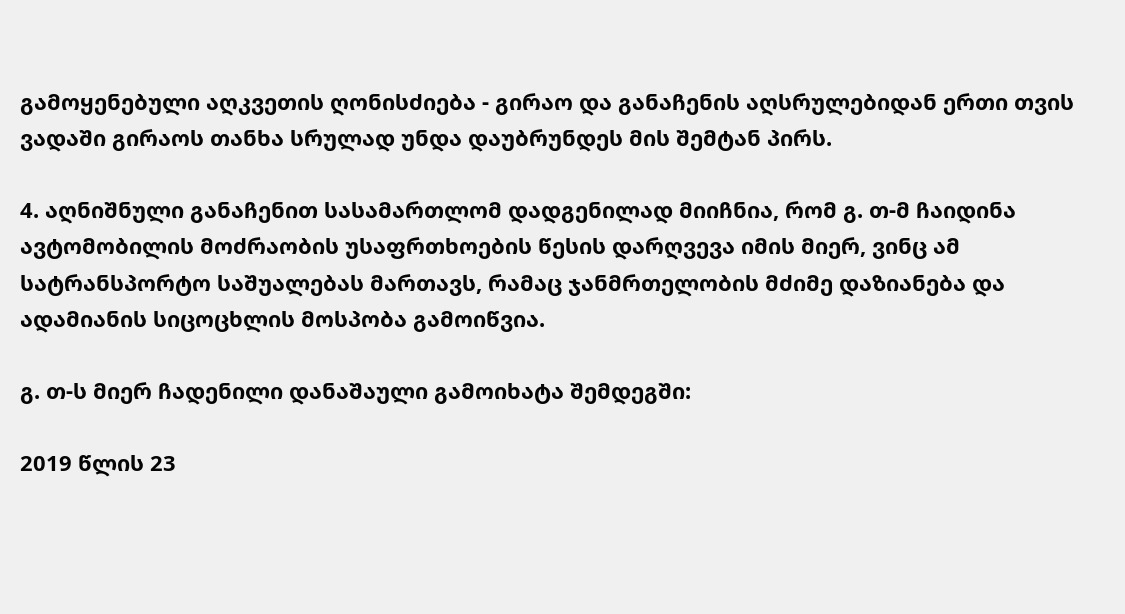გამოყენებული აღკვეთის ღონისძიება - გირაო და განაჩენის აღსრულებიდან ერთი თვის ვადაში გირაოს თანხა სრულად უნდა დაუბრუნდეს მის შემტან პირს.

4. აღნიშნული განაჩენით სასამართლომ დადგენილად მიიჩნია, რომ გ. თ-მ ჩაიდინა ავტომობილის მოძრაობის უსაფრთხოების წესის დარღვევა იმის მიერ, ვინც ამ სატრანსპორტო საშუალებას მართავს, რამაც ჯანმრთელობის მძიმე დაზიანება და ადამიანის სიცოცხლის მოსპობა გამოიწვია.

გ. თ-ს მიერ ჩადენილი დანაშაული გამოიხატა შემდეგში:

2019 წლის 23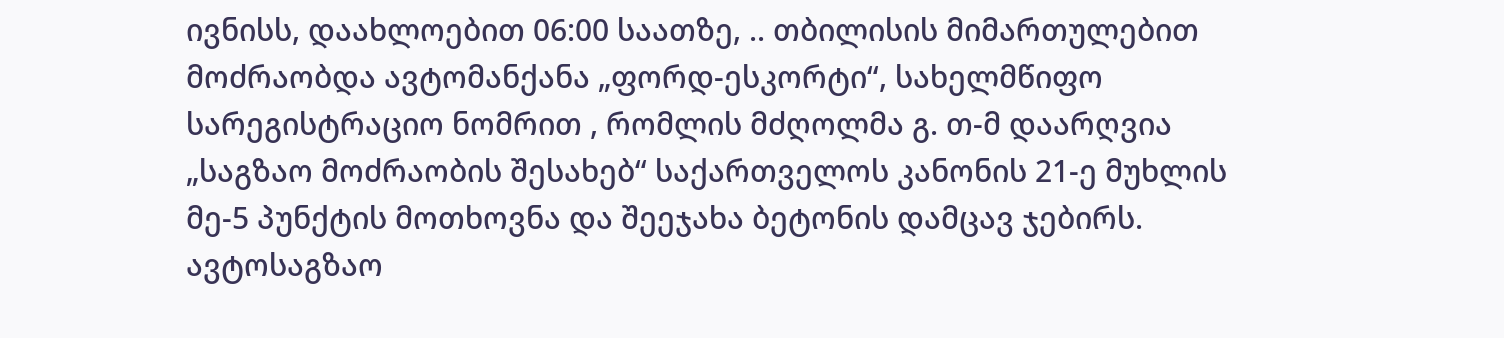ივნისს, დაახლოებით 06:00 საათზე, .. თბილისის მიმართულებით მოძრაობდა ავტომანქანა „ფორდ-ესკორტი“, სახელმწიფო სარეგისტრაციო ნომრით , რომლის მძღოლმა გ. თ-მ დაარღვია „საგზაო მოძრაობის შესახებ“ საქართველოს კანონის 21-ე მუხლის მე-5 პუნქტის მოთხოვნა და შეეჯახა ბეტონის დამცავ ჯებირს. ავტოსაგზაო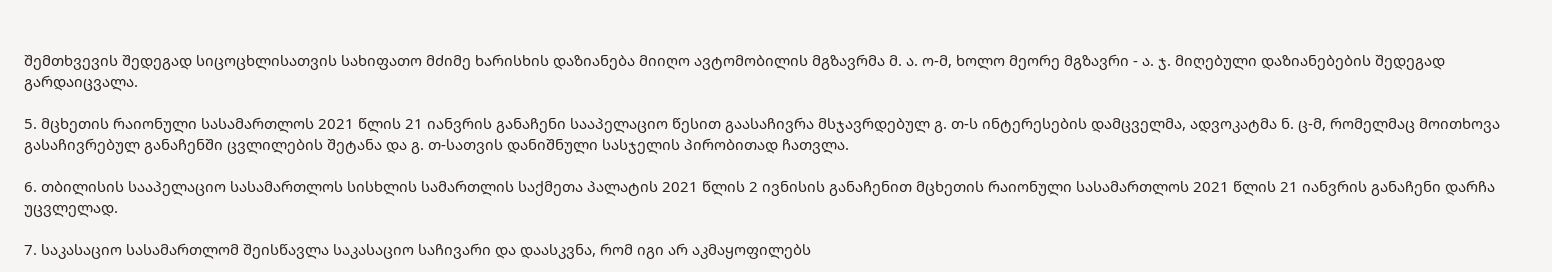შემთხვევის შედეგად სიცოცხლისათვის სახიფათო მძიმე ხარისხის დაზიანება მიიღო ავტომობილის მგზავრმა მ. ა. ო-მ, ხოლო მეორე მგზავრი - ა. ჯ. მიღებული დაზიანებების შედეგად გარდაიცვალა.

5. მცხეთის რაიონული სასამართლოს 2021 წლის 21 იანვრის განაჩენი სააპელაციო წესით გაასაჩივრა მსჯავრდებულ გ. თ-ს ინტერესების დამცველმა, ადვოკატმა ნ. ც-მ, რომელმაც მოითხოვა გასაჩივრებულ განაჩენში ცვლილების შეტანა და გ. თ-სათვის დანიშნული სასჯელის პირობითად ჩათვლა.

6. თბილისის სააპელაციო სასამართლოს სისხლის სამართლის საქმეთა პალატის 2021 წლის 2 ივნისის განაჩენით მცხეთის რაიონული სასამართლოს 2021 წლის 21 იანვრის განაჩენი დარჩა უცვლელად.

7. საკასაციო სასამართლომ შეისწავლა საკასაციო საჩივარი და დაასკვნა, რომ იგი არ აკმაყოფილებს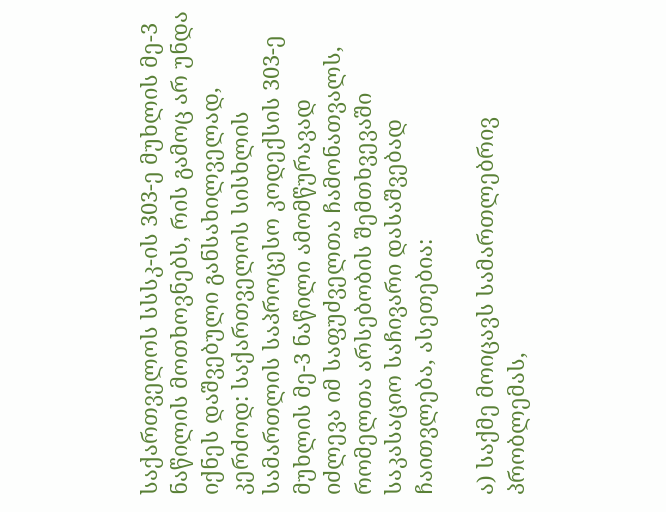საქართველოს სსსკ-ის 303-ე მუხლის მე-3 ნაწილის მოთხოვნებს, რის გამოც არ უნდა იქნეს დაშვებული განსახილველად, კერძოდ: საქართველოს სისხლის სამართლის საპროცესო კოდექსის 303-ე მუხლის მე-3 ნაწილი ამომწურავად იძლევა იმ საფუძველთა ჩამონათვალს, რომელთა არსებობის შემთხვევაში საკასაციო საჩივარი დასაშვებად ჩაითვლება, ასეთებია:

ა) საქმე მოიცავს სამართლებრივ პრობლემას,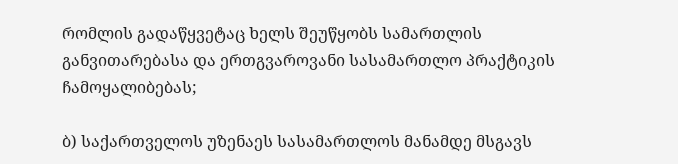რომლის გადაწყვეტაც ხელს შეუწყობს სამართლის განვითარებასა და ერთგვაროვანი სასამართლო პრაქტიკის ჩამოყალიბებას;

ბ) საქართველოს უზენაეს სასამართლოს მანამდე მსგავს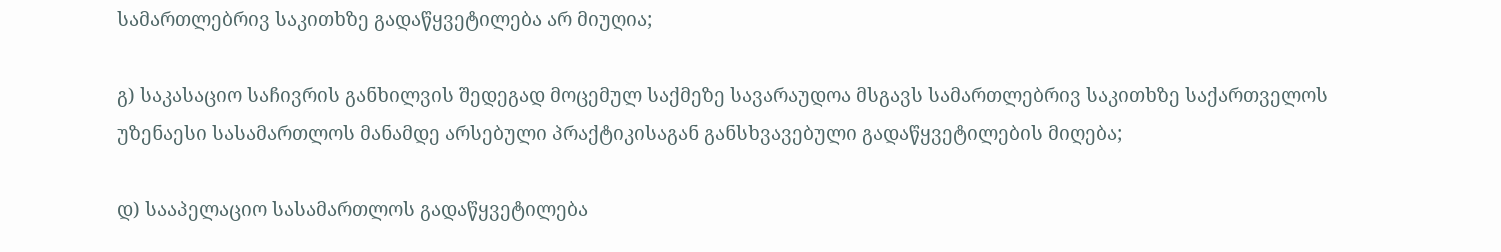სამართლებრივ საკითხზე გადაწყვეტილება არ მიუღია;

გ) საკასაციო საჩივრის განხილვის შედეგად მოცემულ საქმეზე სავარაუდოა მსგავს სამართლებრივ საკითხზე საქართველოს უზენაესი სასამართლოს მანამდე არსებული პრაქტიკისაგან განსხვავებული გადაწყვეტილების მიღება;

დ) სააპელაციო სასამართლოს გადაწყვეტილება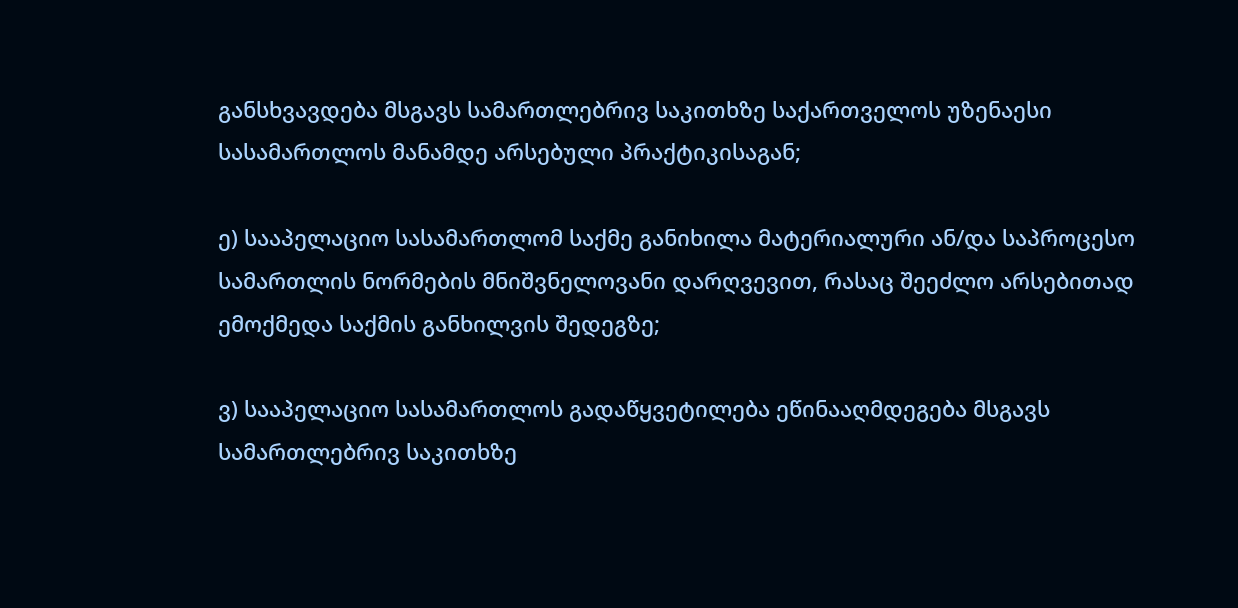განსხვავდება მსგავს სამართლებრივ საკითხზე საქართველოს უზენაესი სასამართლოს მანამდე არსებული პრაქტიკისაგან;

ე) სააპელაციო სასამართლომ საქმე განიხილა მატერიალური ან/და საპროცესო სამართლის ნორმების მნიშვნელოვანი დარღვევით, რასაც შეეძლო არსებითად ემოქმედა საქმის განხილვის შედეგზე;

ვ) სააპელაციო სასამართლოს გადაწყვეტილება ეწინააღმდეგება მსგავს სამართლებრივ საკითხზე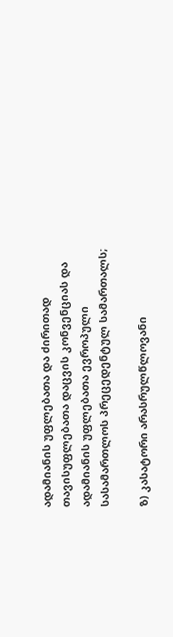ადამიანის უფლებათა და ძირითად თავისუფლებათა დაცვის კონვენციას და ადამიანის უფლებათა ევროპული სასამართლოს პრეცედენტულ სამართალს;

ზ) კასატორი არასრულწლოვანი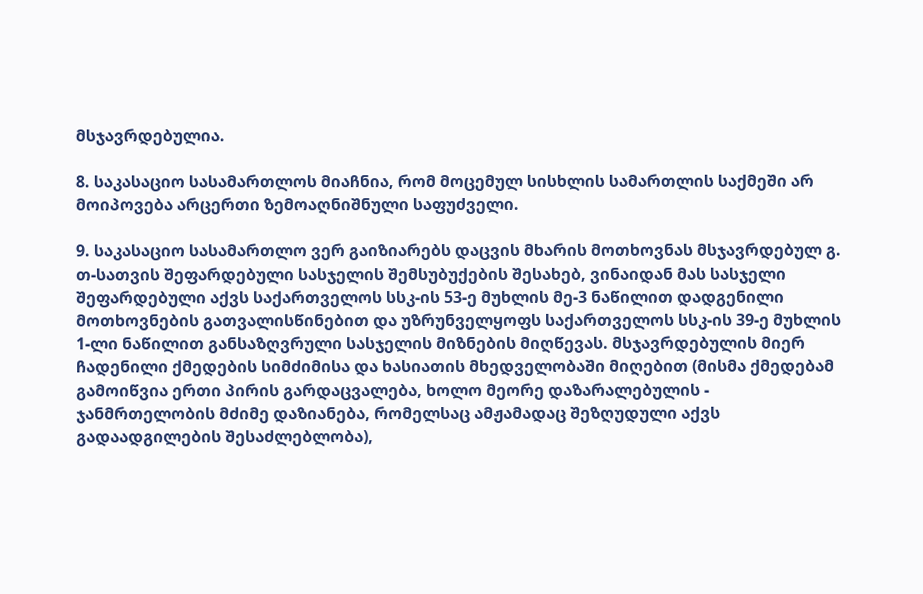მსჯავრდებულია.

8. საკასაციო სასამართლოს მიაჩნია, რომ მოცემულ სისხლის სამართლის საქმეში არ მოიპოვება არცერთი ზემოაღნიშნული საფუძველი.

9. საკასაციო სასამართლო ვერ გაიზიარებს დაცვის მხარის მოთხოვნას მსჯავრდებულ გ. თ-სათვის შეფარდებული სასჯელის შემსუბუქების შესახებ, ვინაიდან მას სასჯელი შეფარდებული აქვს საქართველოს სსკ-ის 53-ე მუხლის მე-3 ნაწილით დადგენილი მოთხოვნების გათვალისწინებით და უზრუნველყოფს საქართველოს სსკ-ის 39-ე მუხლის 1-ლი ნაწილით განსაზღვრული სასჯელის მიზნების მიღწევას. მსჯავრდებულის მიერ ჩადენილი ქმედების სიმძიმისა და ხასიათის მხედველობაში მიღებით (მისმა ქმედებამ გამოიწვია ერთი პირის გარდაცვალება, ხოლო მეორე დაზარალებულის - ჯანმრთელობის მძიმე დაზიანება, რომელსაც ამჟამადაც შეზღუდული აქვს გადაადგილების შესაძლებლობა),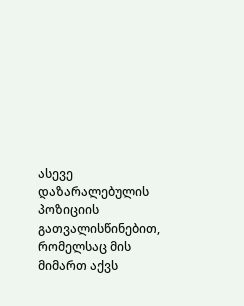ასევე დაზარალებულის პოზიციის გათვალისწინებით, რომელსაც მის მიმართ აქვს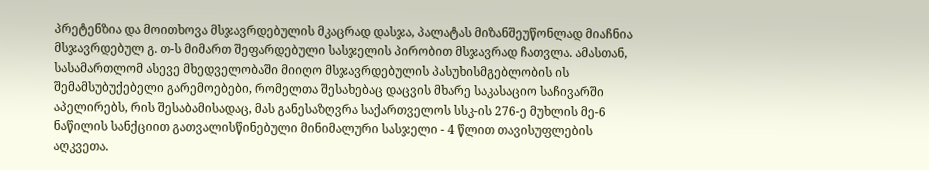პრეტენზია და მოითხოვა მსჯავრდებულის მკაცრად დასჯა, პალატას მიზანშეუწონლად მიაჩნია მსჯავრდებულ გ. თ-ს მიმართ შეფარდებული სასჯელის პირობით მსჯავრად ჩათვლა. ამასთან, სასამართლომ ასევე მხედველობაში მიიღო მსჯავრდებულის პასუხისმგებლობის ის შემამსუბუქებელი გარემოებები, რომელთა შესახებაც დაცვის მხარე საკასაციო საჩივარში აპელირებს, რის შესაბამისადაც, მას განესაზღვრა საქართველოს სსკ-ის 276-ე მუხლის მე-6 ნაწილის სანქციით გათვალისწინებული მინიმალური სასჯელი - 4 წლით თავისუფლების აღკვეთა.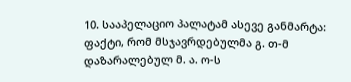10. სააპელაციო პალატამ ასევე განმარტა: ფაქტი, რომ მსჯავრდებულმა გ. თ-მ დაზარალებულ მ. ა. ო-ს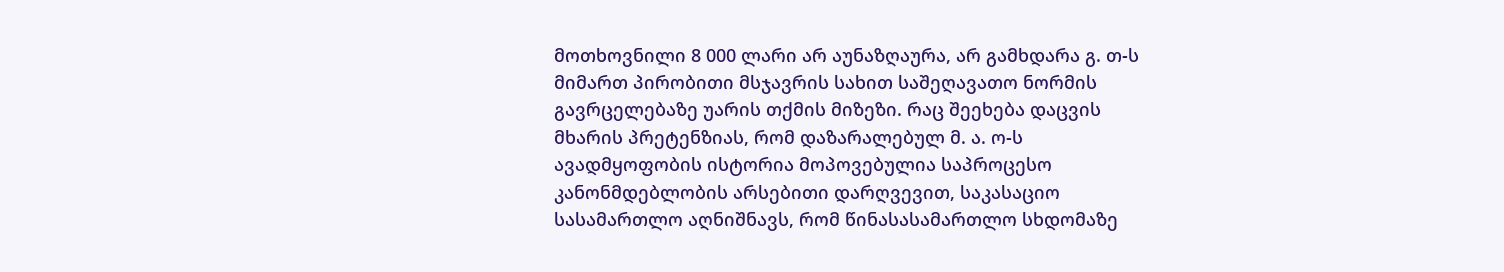მოთხოვნილი 8 000 ლარი არ აუნაზღაურა, არ გამხდარა გ. თ-ს მიმართ პირობითი მსჯავრის სახით საშეღავათო ნორმის გავრცელებაზე უარის თქმის მიზეზი. რაც შეეხება დაცვის მხარის პრეტენზიას, რომ დაზარალებულ მ. ა. ო-ს ავადმყოფობის ისტორია მოპოვებულია საპროცესო კანონმდებლობის არსებითი დარღვევით, საკასაციო სასამართლო აღნიშნავს, რომ წინასასამართლო სხდომაზე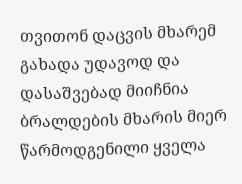თვითონ დაცვის მხარემ გახადა უდავოდ და დასაშვებად მიიჩნია ბრალდების მხარის მიერ წარმოდგენილი ყველა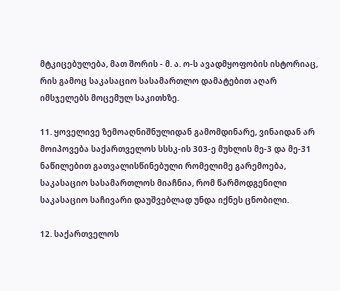მტკიცებულება, მათ შორის - მ. ა. ო-ს ავადმყოფობის ისტორიაც, რის გამოც საკასაციო სასამართლო დამატებით აღარ იმსჯელებს მოცემულ საკითხზე.

11. ყოველივე ზემოაღნიშნულიდან გამომდინარე, ვინაიდან არ მოიპოვება საქართველოს სსსკ-ის 303-ე მუხლის მე-3 და მე-31 ნაწილებით გათვალისწინებული რომელიმე გარემოება, საკასაციო სასამართლოს მიაჩნია, რომ წარმოდგენილი საკასაციო საჩივარი დაუშვებლად უნდა იქნეს ცნობილი.

12. საქართველოს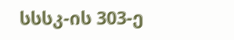სსსკ-ის 303-ე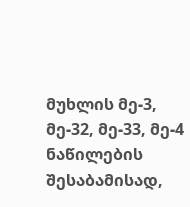მუხლის მე-3, მე-32, მე-33, მე-4 ნაწილების შესაბამისად,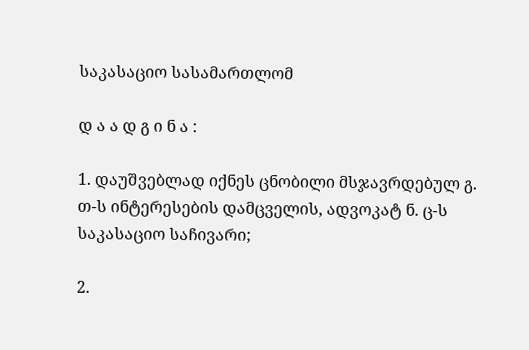საკასაციო სასამართლომ

დ ა ა დ გ ი ნ ა :

1. დაუშვებლად იქნეს ცნობილი მსჯავრდებულ გ. თ-ს ინტერესების დამცველის, ადვოკატ ნ. ც-ს საკასაციო საჩივარი;

2.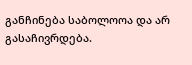განჩინება საბოლოოა და არ გასაჩივრდება.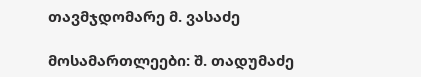თავმჯდომარე მ. ვასაძე

მოსამართლეები: შ. თადუმაძე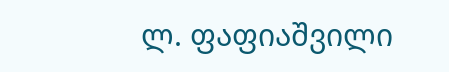ლ. ფაფიაშვილი